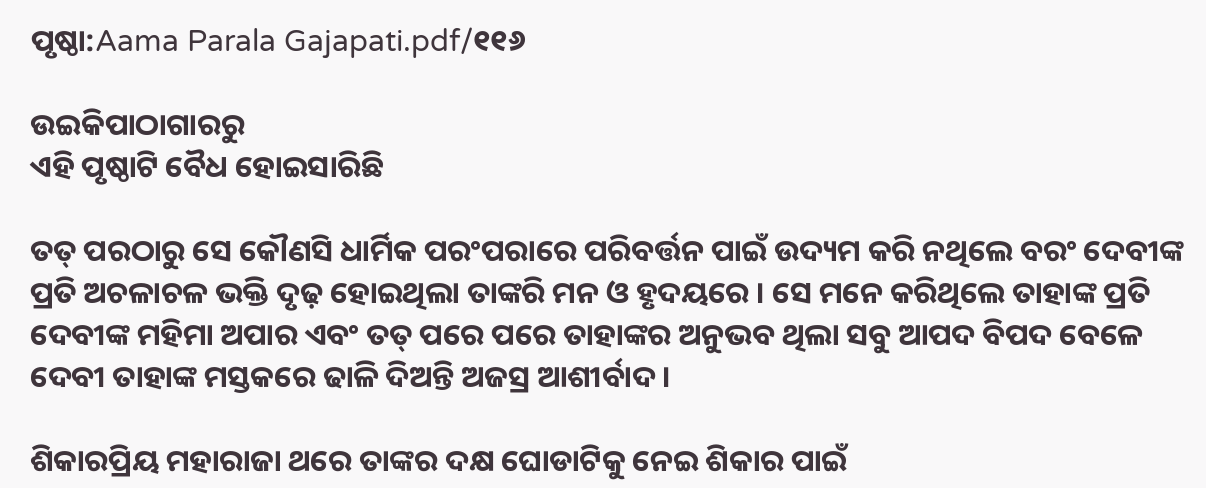ପୃଷ୍ଠା:Aama Parala Gajapati.pdf/୧୧୬

ଉଇକିପାଠାଗାର‌ରୁ
ଏହି ପୃଷ୍ଠାଟି ବୈଧ ହୋଇସାରିଛି

ତତ୍ ପରଠାରୁ ସେ କୌଣସି ଧାର୍ମିକ ପରଂପରାରେ ପରିବର୍ତ୍ତନ ପାଇଁ ଉଦ୍ୟମ କରି ନଥିଲେ ବରଂ ଦେବୀଙ୍କ ପ୍ରତି ଅଚଳାଚଳ ଭକ୍ତି ଦୃଢ଼ ହୋଇଥିଲା ତାଙ୍କରି ମନ ଓ ହୃଦୟରେ । ସେ ମନେ କରିଥିଲେ ତାହାଙ୍କ ପ୍ରତି ଦେବୀଙ୍କ ମହିମା ଅପାର ଏବଂ ତତ୍ ପରେ ପରେ ତାହାଙ୍କର ଅନୁଭବ ଥିଲା ସବୁ ଆପଦ ବିପଦ ବେଳେ ଦେବୀ ତାହାଙ୍କ ମସ୍ତକରେ ଢାଳି ଦିଅନ୍ତି ଅଜସ୍ର ଆଶୀର୍ବାଦ ।

ଶିକାରପ୍ରିୟ ମହାରାଜା ଥରେ ତାଙ୍କର ଦକ୍ଷ ଘୋଡାଟିକୁ ନେଇ ଶିକାର ପାଇଁ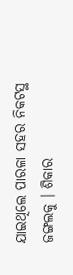ଯାଇଥିଲେ ପାରଳା ସହର ନିକଟସ୍ଥ ଜଙ୍ଗଲକୁ । ଶିକାର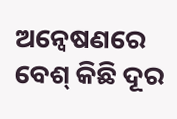ଅନ୍ୱେଷଣରେ ବେଶ୍ କିଛି ଦୂର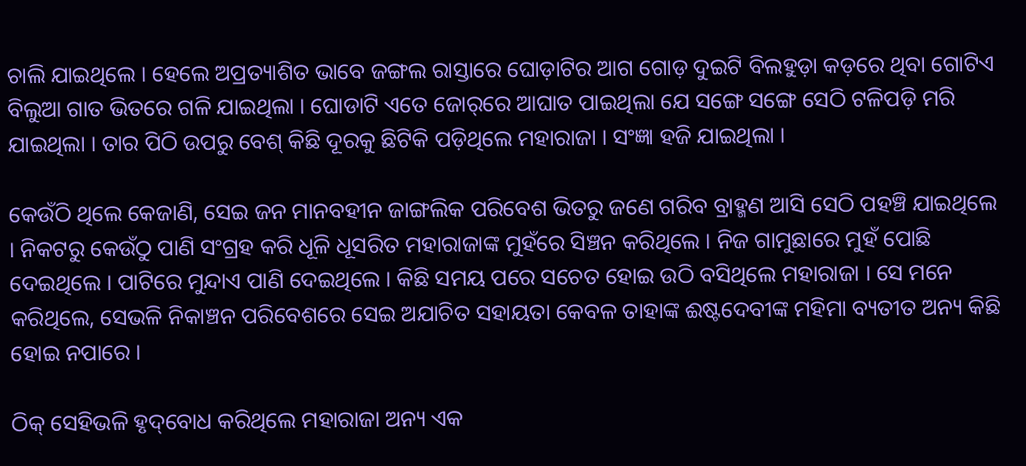ଚାଲି ଯାଇଥିଲେ । ହେଲେ ଅପ୍ରତ୍ୟାଶିତ ଭାବେ ଜଙ୍ଗଲ ରାସ୍ତାରେ ଘୋଡ଼ାଟିର ଆଗ ଗୋଡ଼ ଦୁଇଟି ବିଲହୁଡ଼ା କଡ଼ରେ ଥିବା ଗୋଟିଏ ବିଲୁଆ ଗାତ ଭିତରେ ଗଳି ଯାଇଥିଲା । ଘୋଡାଟି ଏତେ ଜୋର୍‌ରେ ଆଘାତ ପାଇଥିଲା ଯେ ସଙ୍ଗେ ସଙ୍ଗେ ସେଠି ଟଳିପଡ଼ି ମରି ଯାଇଥିଲା । ତାର ପିଠି ଉପରୁ ବେଶ୍ କିଛି ଦୂରକୁ ଛିଟିକି ପଡ଼ିଥିଲେ ମହାରାଜା । ସଂଜ୍ଞା ହଜି ଯାଇଥିଲା ।

କେଉଁଠି ଥିଲେ କେଜାଣି, ସେଇ ଜନ ମାନବହୀନ ଜାଙ୍ଗଲିକ ପରିବେଶ ଭିତରୁ ଜଣେ ଗରିବ ବ୍ରାହ୍ମଣ ଆସି ସେଠି ପହଞ୍ଚି ଯାଇଥିଲେ । ନିକଟରୁ କେଉଁଠୁ ପାଣି ସଂଗ୍ରହ କରି ଧୂଳି ଧୂସରିତ ମହାରାଜାଙ୍କ ମୁହଁରେ ସିଞ୍ଚନ କରିଥିଲେ । ନିଜ ଗାମୁଛାରେ ମୁହଁ ପୋଛି ଦେଇଥିଲେ । ପାଟିରେ ମୁନ୍ଦାଏ ପାଣି ଦେଇଥିଲେ । କିଛି ସମୟ ପରେ ସଚେତ ହୋଇ ଉଠି ବସିଥିଲେ ମହାରାଜା । ସେ ମନେ କରିଥିଲେ, ସେଭଳି ନିକାଞ୍ଚନ ପରିବେଶରେ ସେଇ ଅଯାଚିତ ସହାୟତା କେବଳ ତାହାଙ୍କ ଈଷ୍ଟଦେବୀଙ୍କ ମହିମା ବ୍ୟତୀତ ଅନ୍ୟ କିଛି ହୋଇ ନପାରେ ।

ଠିକ୍ ସେହିଭଳି ହୃଦ୍‌ବୋଧ କରିଥିଲେ ମହାରାଜା ଅନ୍ୟ ଏକ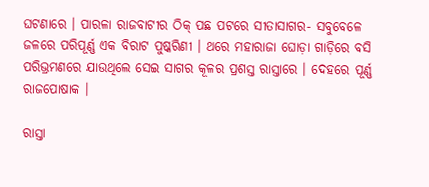ଘଟଣାରେ । ପାରଳା ରାଜବାଟୀର ଠିକ୍ ପଛ ପଟରେ ସୀତାସାଗର- ସବୁବେଳେ ଜଳରେ ପରି‌ପୂର୍ଣ୍ଣ ଏକ ବିରାଟ ପୁଷ୍କରିଣୀ । ଥରେ ମହାରାଜା ଘୋଡ଼ା ଗାଡ଼ିରେ ବସି ପରିଭ୍ରମଣରେ ଯାଉଥିଲେ ସେଇ ସାଗର କୂଳର ପ୍ରଶସ୍ତ ରାସ୍ତାରେ । ଦେହରେ ପୂର୍ଣ୍ଣ ରାଜପୋଷାକ ।

ରାସ୍ତା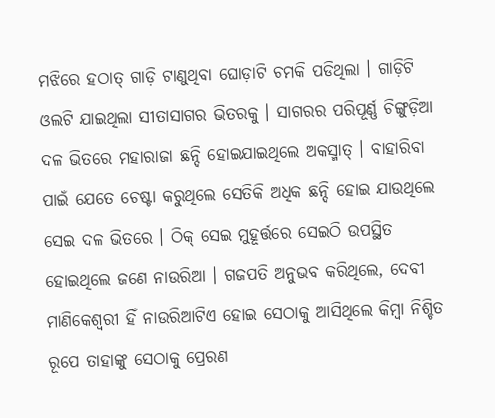ମଝିରେ ହଠାତ୍ ଗାଡ଼ି ଟାଣୁଥିବା ଘୋଡ଼ାଟି ଚମକି ପଡିଥିଲା । ଗାଡ଼ିଟି ଓଲଟି ଯାଇଥିଲା ସୀତାସାଗର ଭିତରକୁ । ସାଗରର ପରିପୂର୍ଣ୍ଣ ଚିଙ୍ଗୁଡ଼ିଆ ଦଳ ଭିତରେ ମହାରାଜା ଛନ୍ଦି ହୋଇଯାଇଥିଲେ ଅକସ୍ମାତ୍ । ବାହାରିବା ପାଇଁ ଯେତେ ଚେଷ୍ଟା କରୁଥିଲେ ସେତିକି ଅଧିକ ଛନ୍ଦି ହୋଇ ଯାଉଥିଲେ ସେଇ ଦଳ ଭିତରେ । ଠିକ୍ ସେଇ ମୁହୂର୍ତ୍ତରେ ସେଇଠି ଉପସ୍ଥିତ ହୋଇଥିଲେ ଜଣେ ନାଉରିଆ । ଗଜପତି ଅନୁଭବ କରିଥିଲେ, ଦେବୀ ମାଣିକେଶ୍ୱରୀ ହିଁ ନାଉରିଆଟିଏ ହୋଇ ସେଠାକୁ ଆସିଥିଲେ କିମ୍ବା ନିଶ୍ଚିତ ରୂପେ ତାହାଙ୍କୁ ସେଠାକୁ ପ୍ରେରଣ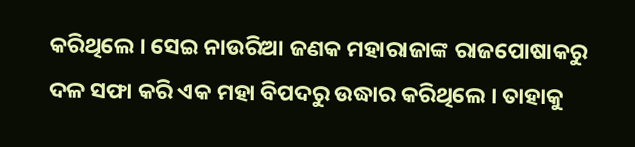କରିଥିଲେ । ସେଇ ନାଉରିଆ ଜଣକ ମହାରାଜାଙ୍କ ରାଜପୋଷାକରୁ ଦଳ ସଫା କରି ଏକ ମହା ବିପଦରୁ ଉଦ୍ଧାର କରିଥିଲେ । ତାହାକୁ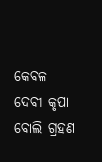କେବଳ ଦେବୀ କୃପା ବୋଲି ଗ୍ରହଣ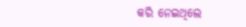କରି ନେଇଥିଲେ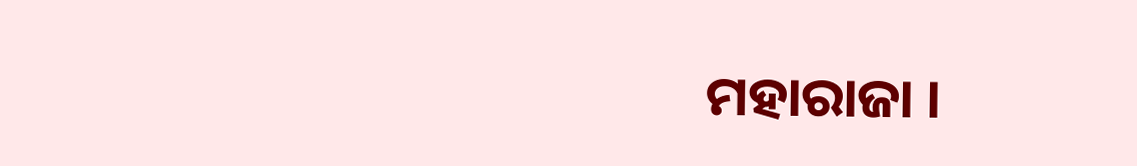ମହାରାଜା ।